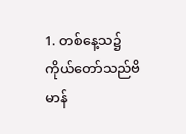1. တစ်နေ့သ၌ကိုယ်တော်သည်ဗိမာန်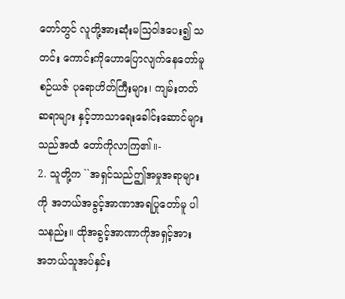တော်တွင် လူတို့အားဆုံးမသြဝါဒပေး၍ သတင်း ကောင်းကိုဟောပြောလျက်နေတော်မူစဉ်ယဇ် ပုရောဟိတ်ကြီးများ၊ ကျမ်းတတ်ဆရာများ နှင့်ဘာသာရေးခေါင်းဆောင်များသည်အထံ တော်ကိုလာကြ၏။-
2. သူတို့က ``အရှင်သည်ဤအမှုအရာများ ကို အဘယ်အခွင့်အာဏာအရပြုတော်မူ ပါသနည်း။ ထိုအခွင့်အာဏာကိုအရှင့်အား အဘယ်သူအပ်နှင်း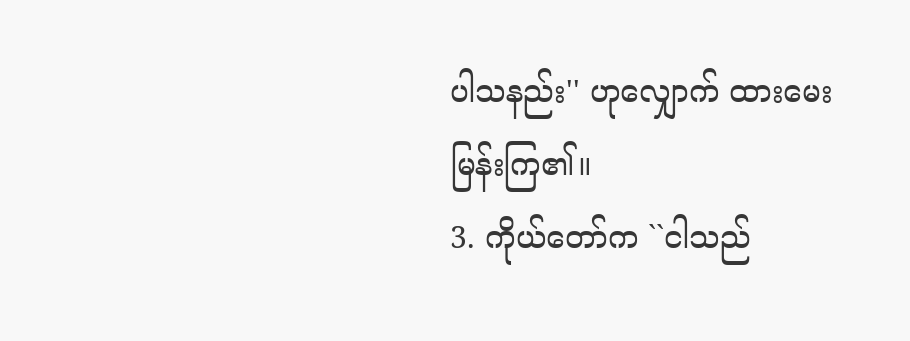ပါသနည်း'' ဟုလျှောက် ထားမေးမြန်းကြ၏။
3. ကိုယ်တော်က ``ငါသည်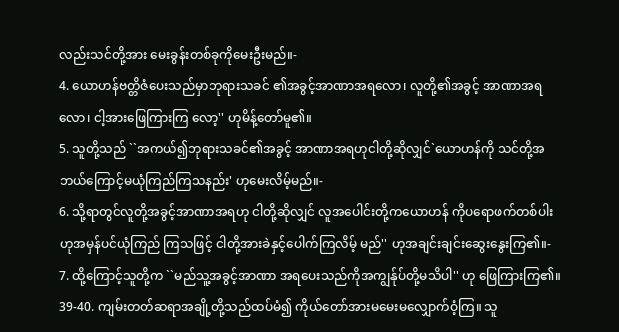လည်းသင်တို့အား မေးခွန်းတစ်ခုကိုမေးဦးမည်။-
4. ယောဟန်ဗတ္တိဇံပေးသည်မှာဘုရားသခင် ၏အခွင့်အာဏာအရလော၊ လူတို့၏အခွင့် အာဏာအရလော၊ ငါ့အားဖြေကြားကြ လော့'' ဟုမိန့်တော်မူ၏။
5. သူတို့သည် ``အကယ်၍ဘုရားသခင်၏အခွင့် အာဏာအရဟုငါတို့ဆိုလျှင်`ယောဟန်ကို သင်တို့အဘယ်ကြောင့်မယုံကြည်ကြသနည်း' ဟုမေးလိမ့်မည်။-
6. သို့ရာတွင်လူတို့အခွင့်အာဏာအရဟု ငါတို့ဆိုလျှင် လူအပေါင်းတို့ကယောဟန် ကိုပရောဖက်တစ်ပါးဟုအမှန်ပင်ယုံကြည် ကြသဖြင့် ငါတို့အားခဲနှင့်ပေါက်ကြလိမ့် မည်'' ဟုအချင်းချင်းဆွေးနွေးကြ၏။-
7. ထို့ကြောင့်သူတို့က ``မည်သူ့အခွင့်အာဏာ အရပေးသည်ကိုအကျွန်ုပ်တို့မသိပါ'' ဟု ဖြေကြားကြ၏။
39-40. ကျမ်းတတ်ဆရာအချို့တို့သည်ထပ်မံ၍ ကိုယ်တော်အားမမေးမလျှောက်ဝံ့ကြ။ သူ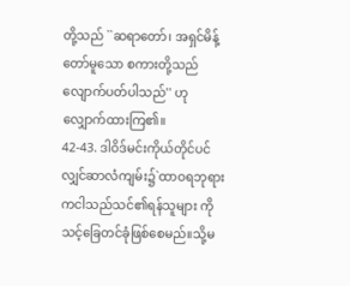တို့သည် ``ဆရာတော်၊ အရှင်မိန့်တော်မူသော စကားတို့သည်လျောက်ပတ်ပါသည်'' ဟု လျှောက်ထားကြ၏။
42-43. ဒါဝိဒ်မင်းကိုယ်တိုင်ပင်လျှင်ဆာလံကျမ်း၌`ထာဝရဘုရားကငါသည်သင်၏ရန်သူများ ကို သင့်ခြေတင်ခုံဖြစ်စေမည်။သို့မ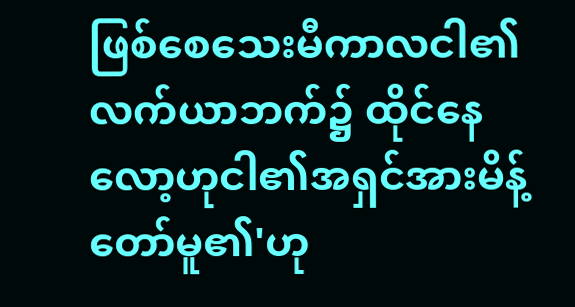ဖြစ်စေသေးမီကာလငါ၏လက်ယာဘက်၌ ထိုင်နေလော့ဟုငါ၏အရှင်အားမိန့်တော်မူ၏'ဟု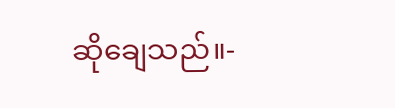ဆိုချေသည်။-